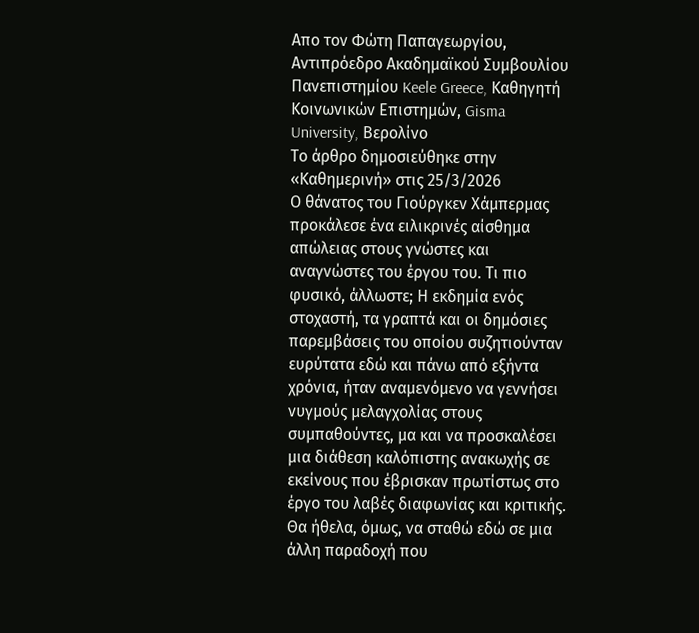Απο τον Φώτη Παπαγεωργίου, Αντιπρόεδρο Ακαδημαϊκού Συμβουλίου Πανεπιστημίου Keele Greece, Καθηγητή Κοινωνικών Επιστημών, Gisma University, Βερολίνο
Το άρθρο δημοσιεύθηκε στην «Καθημερινή» στις 25/3/2026
Ο θάνατος του Γιούργκεν Χάμπερμας προκάλεσε ένα ειλικρινές αίσθημα απώλειας στους γνώστες και αναγνώστες του έργου του. Τι πιο φυσικό, άλλωστε; Η εκδημία ενός στοχαστή, τα γραπτά και οι δημόσιες παρεμβάσεις του οποίου συζητιούνταν ευρύτατα εδώ και πάνω από εξήντα χρόνια, ήταν αναμενόμενο να γεννήσει νυγμούς μελαγχολίας στους συμπαθούντες, μα και να προσκαλέσει μια διάθεση καλόπιστης ανακωχής σε εκείνους που έβρισκαν πρωτίστως στο έργο του λαβές διαφωνίας και κριτικής. Θα ήθελα, όμως, να σταθώ εδώ σε μια άλλη παραδοχή που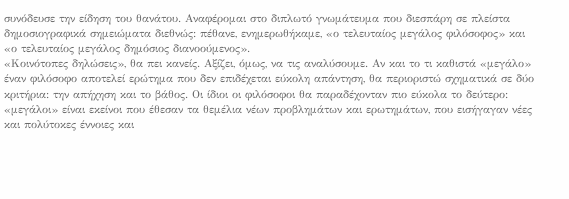συνόδευσε την είδηση του θανάτου. Αναφέρομαι στο διπλωτό γνωμάτευμα που διεσπάρη σε πλείστα δημοσιογραφικά σημειώματα διεθνώς: πέθανε, ενημερωθήκαμε, «ο τελευταίος μεγάλος φιλόσοφος» και «ο τελευταίος μεγάλος δημόσιος διανοούμενος».
«Κοινότοπες δηλώσεις», θα πει κανείς. Αξίζει, όμως, να τις αναλύσουμε. Αν και το τι καθιστά «μεγάλο» έναν φιλόσοφο αποτελεί ερώτημα που δεν επιδέχεται εύκολη απάντηση, θα περιοριστώ σχηματικά σε δύο κριτήρια: την απήχηση και το βάθος. Οι ίδιοι οι φιλόσοφοι θα παραδέχονταν πιο εύκολα το δεύτερο: «μεγάλοι» είναι εκείνοι που έθεσαν τα θεμέλια νέων προβλημάτων και ερωτημάτων, που εισήγαγαν νέες και πολύτοκες έννοιες και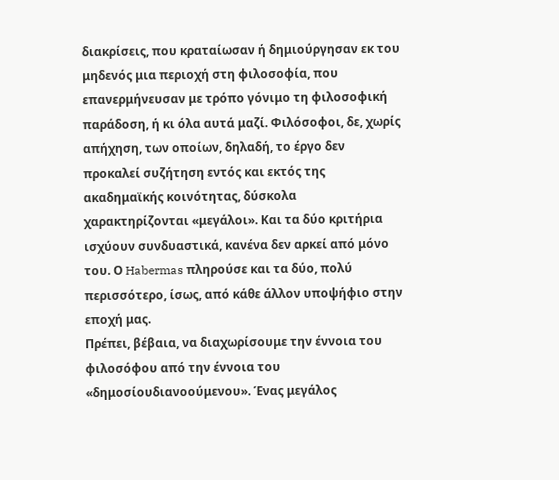διακρίσεις, που κραταίωσαν ή δημιούργησαν εκ του μηδενός μια περιοχή στη φιλοσοφία, που επανερμήνευσαν με τρόπο γόνιμο τη φιλοσοφική παράδοση, ή κι όλα αυτά μαζί. Φιλόσοφοι, δε, χωρίς απήχηση, των οποίων, δηλαδή, το έργο δεν προκαλεί συζήτηση εντός και εκτός της ακαδημαϊκής κοινότητας, δύσκολα χαρακτηρίζονται «μεγάλοι». Και τα δύο κριτήρια ισχύουν συνδυαστικά, κανένα δεν αρκεί από μόνο του. Ο Habermas πληρούσε και τα δύο, πολύ περισσότερο, ίσως, από κάθε άλλον υποψήφιο στην εποχή μας.
Πρέπει, βέβαια, να διαχωρίσουμε την έννοια του φιλοσόφου από την έννοια του «δημoσίουδιανοούμενου». Ένας μεγάλος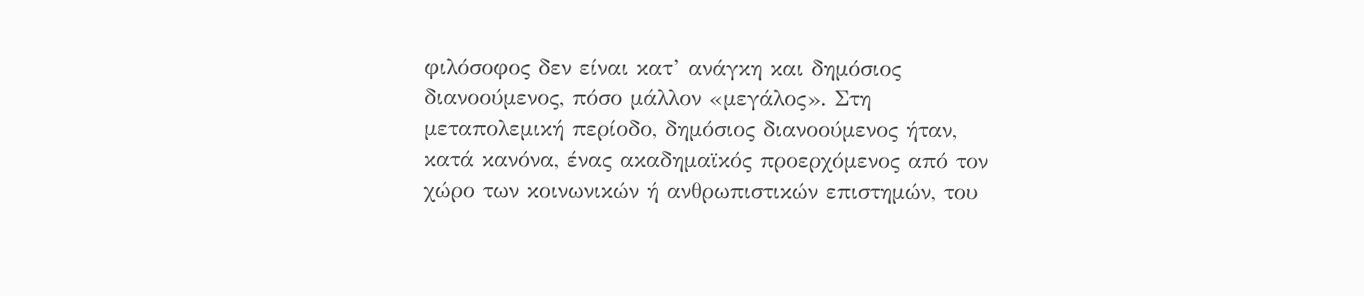φιλόσοφος δεν είναι κατ’ ανάγκη και δημόσιος διανοούμενος, πόσο μάλλον «μεγάλος». Στη μεταπολεμική περίοδο, δημόσιος διανοούμενος ήταν, κατά κανόνα, ένας ακαδημαϊκός προερχόμενος από τον χώρο των κοινωνικών ή ανθρωπιστικών επιστημών, του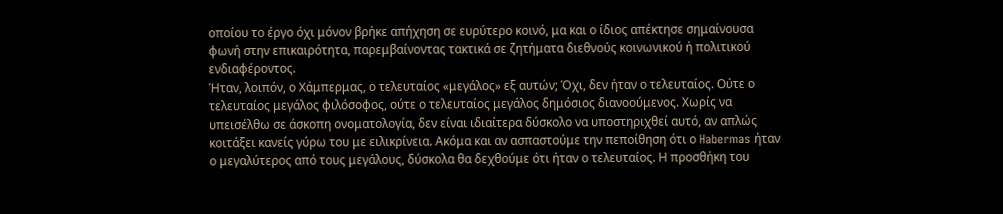οποίου το έργο όχι μόνον βρήκε απήχηση σε ευρύτερο κοινό, μα και ο ίδιος απέκτησε σημαίνουσα φωνή στην επικαιρότητα, παρεμβαίνοντας τακτικά σε ζητήματα διεθνούς κοινωνικού ή πολιτικού ενδιαφέροντος.
Ήταν, λοιπόν, ο Χάμπερμας, ο τελευταίος «μεγάλος» εξ αυτών; Όχι, δεν ήταν ο τελευταίος. Ούτε ο τελευταίος μεγάλος φιλόσοφος, ούτε ο τελευταίος μεγάλος δημόσιος διανοούμενος. Χωρίς να υπεισέλθω σε άσκοπη ονοματολογία, δεν είναι ιδιαίτερα δύσκολο να υποστηριχθεί αυτό, αν απλώς κοιτάξει κανείς γύρω του με ειλικρίνεια. Ακόμα και αν ασπαστούμε την πεποίθηση ότι ο Habermas ήταν ο μεγαλύτερος από τους μεγάλους, δύσκολα θα δεχθούμε ότι ήταν ο τελευταίος. Η προσθήκη του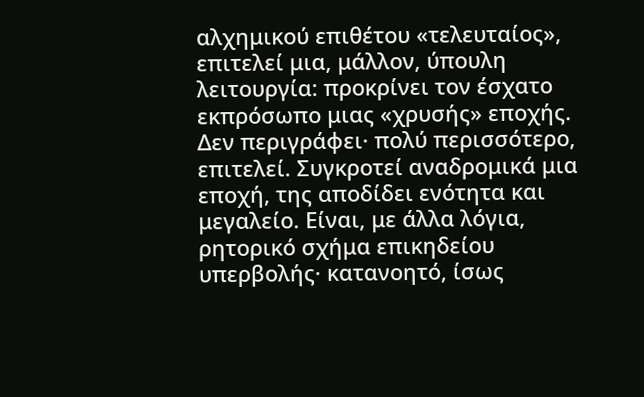αλχημικού επιθέτου «τελευταίος», επιτελεί μια, μάλλον, ύπουλη λειτουργία: προκρίνει τον έσχατο εκπρόσωπο μιας «χρυσής» εποχής. Δεν περιγράφει· πολύ περισσότερο, επιτελεί. Συγκροτεί αναδρομικά μια εποχή, της αποδίδει ενότητα και μεγαλείο. Είναι, με άλλα λόγια, ρητορικό σχήμα επικηδείου υπερβολής· κατανοητό, ίσως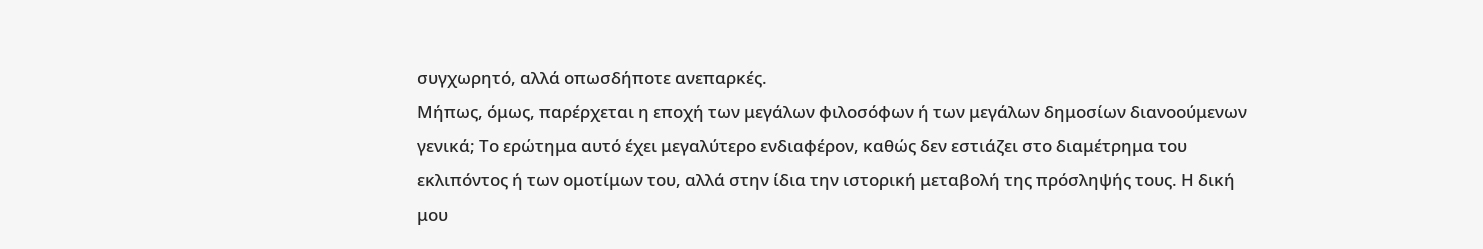συγχωρητό, αλλά οπωσδήποτε ανεπαρκές.
Μήπως, όμως, παρέρχεται η εποχή των μεγάλων φιλοσόφων ή των μεγάλων δημοσίων διανοούμενων γενικά; Το ερώτημα αυτό έχει μεγαλύτερο ενδιαφέρον, καθώς δεν εστιάζει στο διαμέτρημα του εκλιπόντος ή των ομοτίμων του, αλλά στην ίδια την ιστορική μεταβολή της πρόσληψής τους. Η δική μου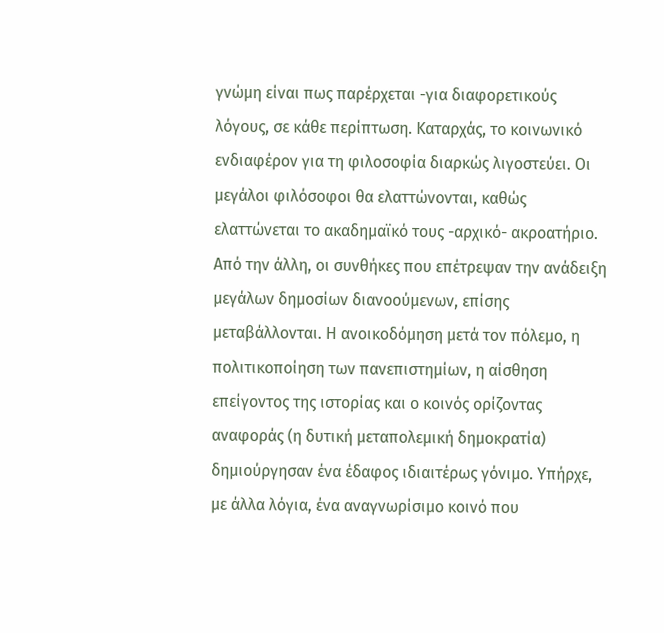γνώμη είναι πως παρέρχεται -για διαφορετικούς λόγους, σε κάθε περίπτωση. Καταρχάς, το κοινωνικό ενδιαφέρον για τη φιλοσοφία διαρκώς λιγοστεύει. Οι μεγάλοι φιλόσοφοι θα ελαττώνονται, καθώς ελαττώνεται το ακαδημαϊκό τους -αρχικό- ακροατήριο. Από την άλλη, οι συνθήκες που επέτρεψαν την ανάδειξη μεγάλων δημοσίων διανοούμενων, επίσης μεταβάλλονται. Η ανοικοδόμηση μετά τον πόλεμο, η πολιτικοποίηση των πανεπιστημίων, η αίσθηση επείγοντος της ιστορίας και ο κοινός ορίζοντας αναφοράς (η δυτική μεταπολεμική δημοκρατία) δημιούργησαν ένα έδαφος ιδιαιτέρως γόνιμο. Υπήρχε, με άλλα λόγια, ένα αναγνωρίσιμο κοινό που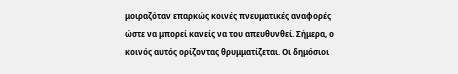μοιραζόταν επαρκώς κοινές πνευματικές αναφορές ώστε να μπορεί κανείς να του απευθυνθεί. Σήμερα, ο κοινός αυτός ορίζοντας θρυμματίζεται. Οι δημόσιοι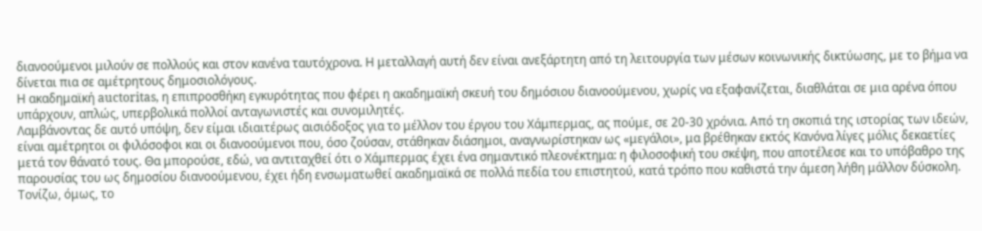διανοούμενοι μιλούν σε πολλούς και στον κανένα ταυτόχρονα. Η μεταλλαγή αυτή δεν είναι ανεξάρτητη από τη λειτουργία των μέσων κοινωνικής δικτύωσης, με το βήμα να δίνεται πια σε αμέτρητους δημοσιολόγους.
Η ακαδημαϊκή auctoritas, η επιπροσθήκη εγκυρότητας που φέρει η ακαδημαϊκή σκευή του δημόσιου διανοούμενου, χωρίς να εξαφανίζεται, διαθλάται σε μια αρένα όπου υπάρχουν, απλώς, υπερβολικά πολλοί ανταγωνιστές και συνομιλητές.
Λαμβάνοντας δε αυτό υπόψη, δεν είμαι ιδιαιτέρως αισιόδοξος για το μέλλον του έργου του Χάμπερμας, ας πούμε, σε 20-30 χρόνια. Από τη σκοπιά της ιστορίας των ιδεών, είναι αμέτρητοι οι φιλόσοφοι και οι διανοούμενοι που, όσο ζούσαν, στάθηκαν διάσημοι, αναγνωρίστηκαν ως «μεγάλοι», μα βρέθηκαν εκτός Κανόνα λίγες μόλις δεκαετίες μετά τον θάνατό τους. Θα μπορούσε, εδώ, να αντιταχθεί ότι ο Χάμπερμας έχει ένα σημαντικό πλεονέκτημα: η φιλοσοφική του σκέψη, που αποτέλεσε και το υπόβαθρο της παρουσίας του ως δημοσίου διανοούμενου, έχει ήδη ενσωματωθεί ακαδημαϊκά σε πολλά πεδία του επιστητού, κατά τρόπο που καθιστά την άμεση λήθη μάλλον δύσκολη. Τονίζω, όμως, το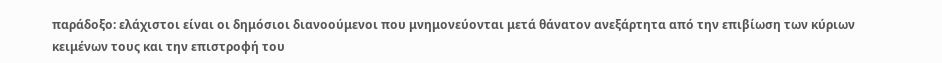παράδοξο: ελάχιστοι είναι οι δημόσιοι διανοούμενοι που μνημονεύονται μετά θάνατον ανεξάρτητα από την επιβίωση των κύριων κειμένων τους και την επιστροφή του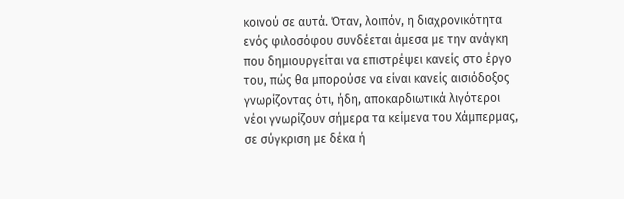κοινού σε αυτά. Όταν, λοιπόν, η διαχρονικότητα ενός φιλοσόφου συνδέεται άμεσα με την ανάγκη που δημιουργείται να επιστρέψει κανείς στο έργο του, πώς θα μπορούσε να είναι κανείς αισιόδοξος γνωρίζοντας ότι, ήδη, αποκαρδιωτικά λιγότεροι νέοι γνωρίζουν σήμερα τα κείμενα του Χάμπερμας, σε σύγκριση με δέκα ή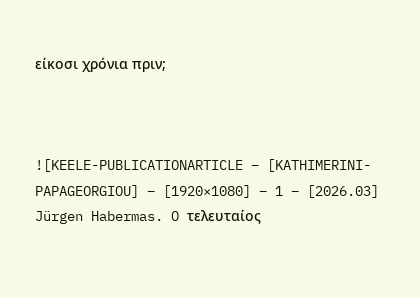είκοσι χρόνια πριν;



![KEELE-PUBLICATIONARTICLE – [KATHIMERINI-PAPAGEORGIOU] – [1920×1080] – 1 – [2026.03] Jürgen Habermas. O τελευταίος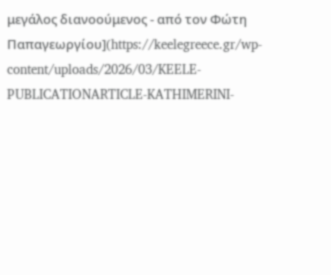μεγάλος διανοούμενος - από τον Φώτη Παπαγεωργίου](https://keelegreece.gr/wp-content/uploads/2026/03/KEELE-PUBLICATIONARTICLE-KATHIMERINI-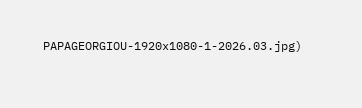PAPAGEORGIOU-1920x1080-1-2026.03.jpg)